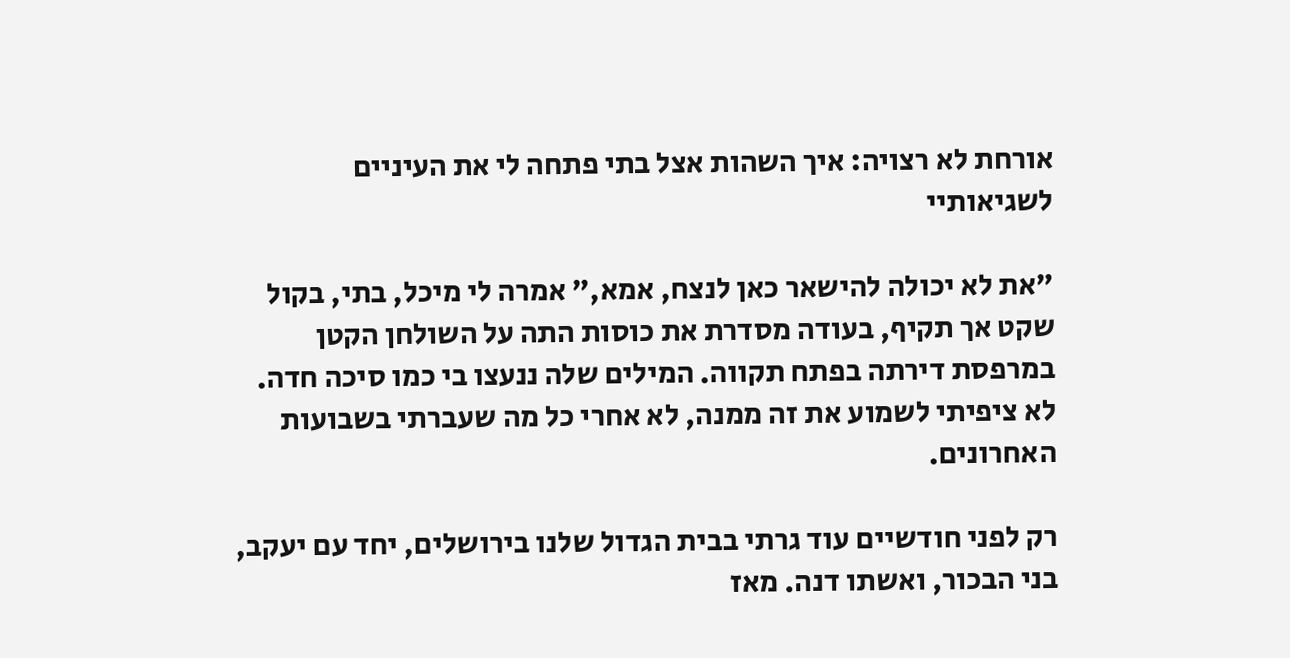אורחת לא רצויה: איך השהות אצל בתי פתחה לי את העיניים לשגיאותיי

"את לא יכולה להישאר כאן לנצח, אמא," אמרה לי מיכל, בתי, בקול שקט אך תקיף, בעודה מסדרת את כוסות התה על השולחן הקטן במרפסת דירתה בפתח תקווה. המילים שלה ננעצו בי כמו סיכה חדה. לא ציפיתי לשמוע את זה ממנה, לא אחרי כל מה שעברתי בשבועות האחרונים.

רק לפני חודשיים עוד גרתי בבית הגדול שלנו בירושלים, יחד עם יעקב, בני הבכור, ואשתו דנה. מאז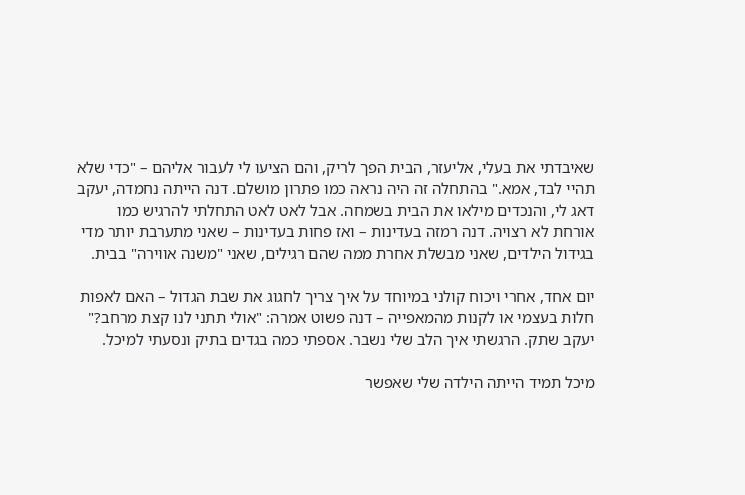שאיבדתי את בעלי, אליעזר, הבית הפך לריק, והם הציעו לי לעבור אליהם – "כדי שלא תהיי לבד, אמא." בהתחלה זה היה נראה כמו פתרון מושלם. דנה הייתה נחמדה, יעקב דאג לי, והנכדים מילאו את הבית בשמחה. אבל לאט לאט התחלתי להרגיש כמו אורחת לא רצויה. דנה רמזה בעדינות – ואז פחות בעדינות – שאני מתערבת יותר מדי בגידול הילדים, שאני מבשלת אחרת ממה שהם רגילים, שאני "משנה אווירה" בבית.

יום אחד, אחרי ויכוח קולני במיוחד על איך צריך לחגוג את שבת הגדול – האם לאפות חלות בעצמי או לקנות מהמאפייה – דנה פשוט אמרה: "אולי תתני לנו קצת מרחב?" יעקב שתק. הרגשתי איך הלב שלי נשבר. אספתי כמה בגדים בתיק ונסעתי למיכל.

מיכל תמיד הייתה הילדה שלי שאפשר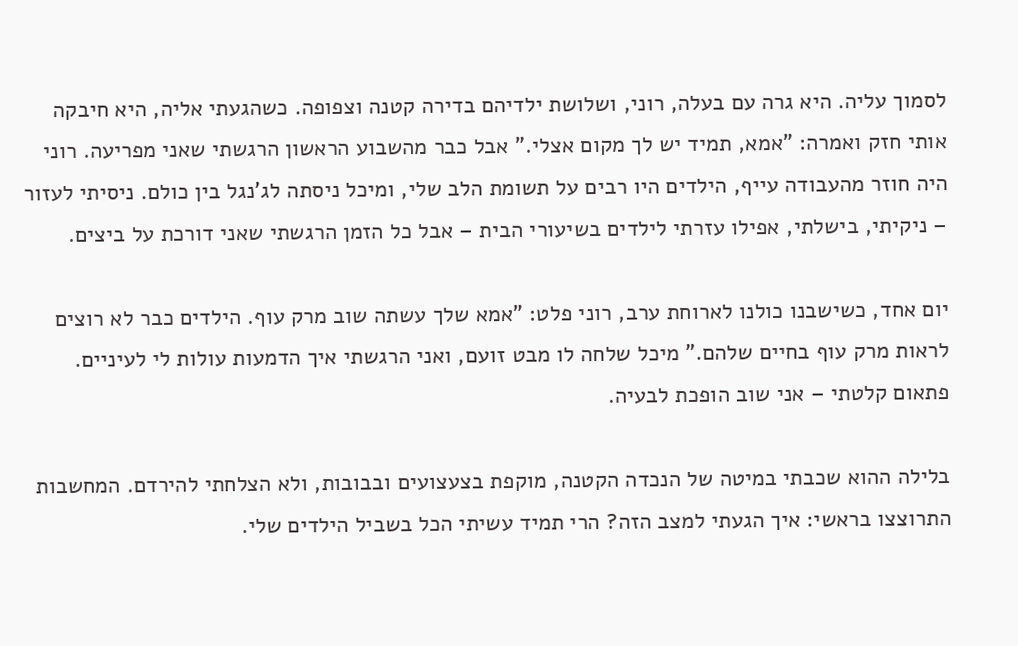לסמוך עליה. היא גרה עם בעלה, רוני, ושלושת ילדיהם בדירה קטנה וצפופה. כשהגעתי אליה, היא חיבקה אותי חזק ואמרה: "אמא, תמיד יש לך מקום אצלי." אבל כבר מהשבוע הראשון הרגשתי שאני מפריעה. רוני היה חוזר מהעבודה עייף, הילדים היו רבים על תשומת הלב שלי, ומיכל ניסתה לג'נגל בין כולם. ניסיתי לעזור – ניקיתי, בישלתי, אפילו עזרתי לילדים בשיעורי הבית – אבל כל הזמן הרגשתי שאני דורכת על ביצים.

יום אחד, כשישבנו כולנו לארוחת ערב, רוני פלט: "אמא שלך עשתה שוב מרק עוף. הילדים כבר לא רוצים לראות מרק עוף בחיים שלהם." מיכל שלחה לו מבט זועם, ואני הרגשתי איך הדמעות עולות לי לעיניים. פתאום קלטתי – אני שוב הופכת לבעיה.

בלילה ההוא שכבתי במיטה של הנכדה הקטנה, מוקפת בצעצועים ובבובות, ולא הצלחתי להירדם. המחשבות התרוצצו בראשי: איך הגעתי למצב הזה? הרי תמיד עשיתי הכל בשביל הילדים שלי.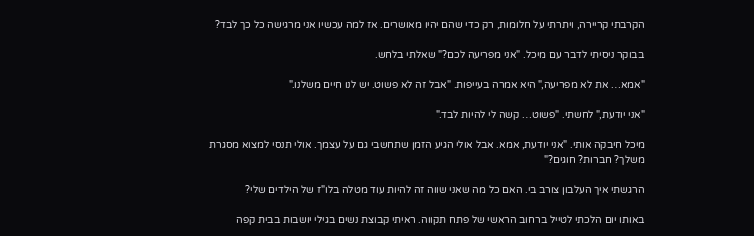הקרבתי קריירה, ויתרתי על חלומות, רק כדי שהם יהיו מאושרים. אז למה עכשיו אני מרגישה כל כך לבד?

בבוקר ניסיתי לדבר עם מיכל. "אני מפריעה לכם?" שאלתי בלחש.

"אמא… את לא מפריעה," היא אמרה בעייפות. "אבל זה לא פשוט. יש לנו חיים משלנו."

"אני יודעת," לחשתי. "פשוט… קשה לי להיות לבד."

מיכל חיבקה אותי. "אני יודעת, אמא. אבל אולי הגיע הזמן שתחשבי גם על עצמך. אולי תנסי למצוא מסגרת משלך? חברות? חוגים?"

הרגשתי איך העלבון צורב בי. האם כל מה שאני שווה זה להיות עוד מטלה בלו"ז של הילדים שלי?

באותו יום הלכתי לטייל ברחוב הראשי של פתח תקווה. ראיתי קבוצת נשים בגילי יושבות בבית קפה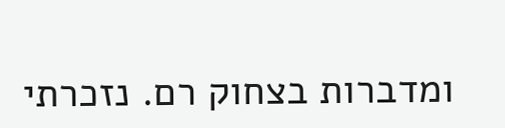ומדברות בצחוק רם. נזכרתי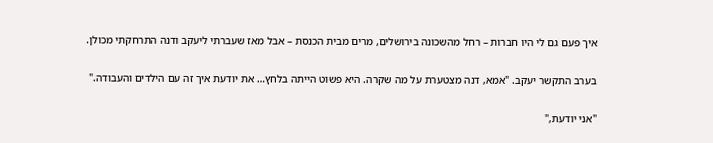איך פעם גם לי היו חברות – רחל מהשכונה בירושלים, מרים מבית הכנסת – אבל מאז שעברתי ליעקב ודנה התרחקתי מכולן.

בערב התקשר יעקב. "אמא, דנה מצטערת על מה שקרה. היא פשוט הייתה בלחץ… את יודעת איך זה עם הילדים והעבודה."

"אני יודעת,"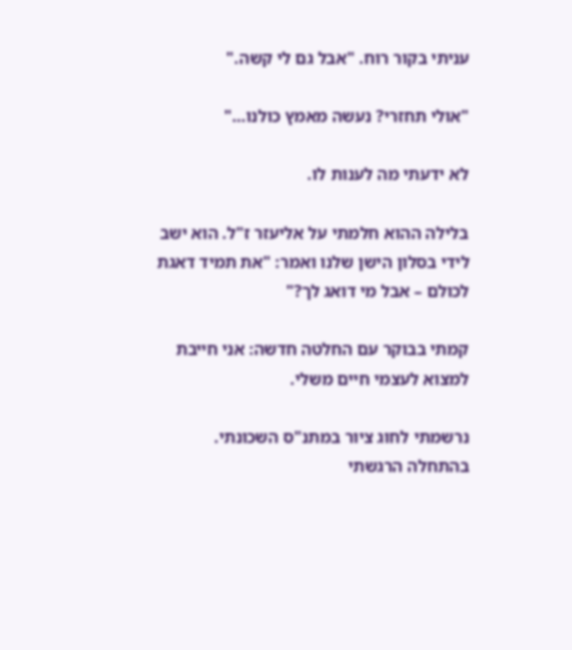עניתי בקור רוח. "אבל גם לי קשה."

"אולי תחזרי? נעשה מאמץ כולנו…"

לא ידעתי מה לענות לו.

בלילה ההוא חלמתי על אליעזר ז"ל. הוא ישב לידי בסלון הישן שלנו ואמר: "את תמיד דאגת לכולם – אבל מי דואג לך?"

קמתי בבוקר עם החלטה חדשה: אני חייבת למצוא לעצמי חיים משלי.

נרשמתי לחוג ציור במתנ"ס השכונתי. בהתחלה הרגשתי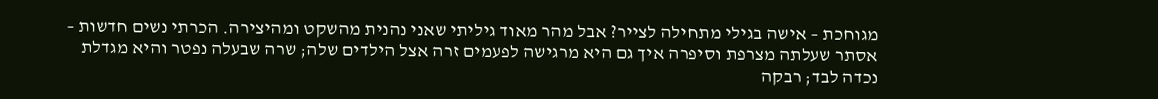מגוחכת – אישה בגילי מתחילה לצייר? אבל מהר מאוד גיליתי שאני נהנית מהשקט ומהיצירה. הכרתי נשים חדשות – אסתר שעלתה מצרפת וסיפרה איך גם היא מרגישה לפעמים זרה אצל הילדים שלה; שרה שבעלה נפטר והיא מגדלת נכדה לבד; רבקה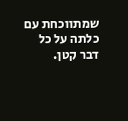שמתווכחת עם כלתה על כל דבר קטן.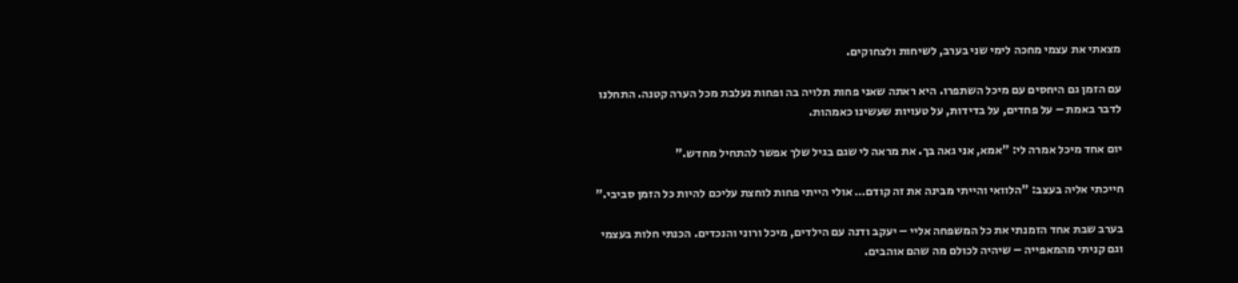מצאתי את עצמי מחכה לימי שני בערב, לשיחות ולצחוקים.

עם הזמן גם היחסים עם מיכל השתפרו. היא ראתה שאני פחות תלויה בה ופחות נעלבת מכל הערה קטנה. התחלנו לדבר באמת – על פחדים, על בדידות, על טעויות שעשינו כאמהות.

יום אחד מיכל אמרה לי: "אמא, אני גאה בך. את מראה לי שגם בגיל שלך אפשר להתחיל מחדש."

חייכתי אליה בעצב: "הלוואי והייתי מבינה את זה קודם… אולי הייתי פחות לוחצת עליכם להיות כל הזמן סביבי."

בערב שבת אחד הזמנתי את כל המשפחה אליי – יעקב ודנה עם הילדים, מיכל ורוני והנכדים. הכנתי חלות בעצמי וגם קניתי מהמאפייה – שיהיה לכולם מה שהם אוהבים.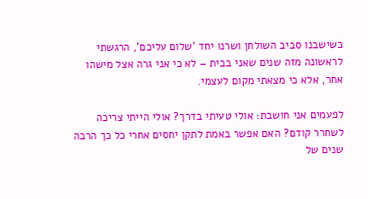כשישבנו סביב השולחן ושרנו יחד 'שלום עליכם', הרגשתי לראשונה מזה שנים שאני בבית – לא כי אני גרה אצל מישהו אחר, אלא כי מצאתי מקום לעצמי.

לפעמים אני חושבת: אולי טעיתי בדרך? אולי הייתי צריכה לשחרר קודם? האם אפשר באמת לתקן יחסים אחרי כל כך הרבה שנים של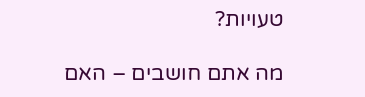טעויות?

מה אתם חושבים – האם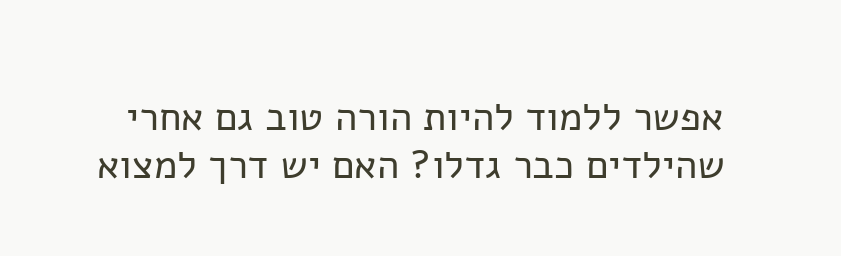אפשר ללמוד להיות הורה טוב גם אחרי שהילדים כבר גדלו? האם יש דרך למצוא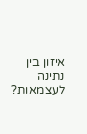איזון בין נתינה לעצמאות?